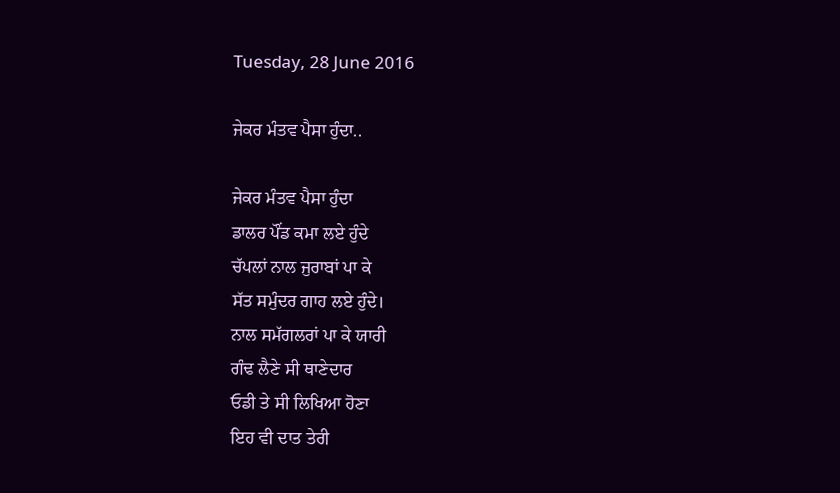Tuesday, 28 June 2016

ਜੇਕਰ ਮੰਤਵ ਪੈਸਾ ਹੁੰਦਾ..

ਜੇਕਰ ਮੰਤਵ ਪੈਸਾ ਹੁੰਦਾ
ਡਾਲਰ ਪੌਂਡ ਕਮਾ ਲਏ ਹੁੰਦੇ
ਚੱਪਲਾਂ ਨਾਲ ਜੁਰਾਬਾਂ ਪਾ ਕੇ
ਸੱਤ ਸਮੁੰਦਰ ਗਾਹ ਲਏ ਹੁੰਦੇ।
ਨਾਲ ਸਮੱਗਲਰਾਂ ਪਾ ਕੇ ਯਾਰੀ
ਗੰਢ ਲੈਣੇ ਸੀ ਥਾਣੇਦਾਰ
ਓਡੀ ਤੇ ਸੀ ਲਿਖਿਆ ਹੋਣਾ
ਇਹ ਵੀ ਦਾਤ ਤੇਰੀ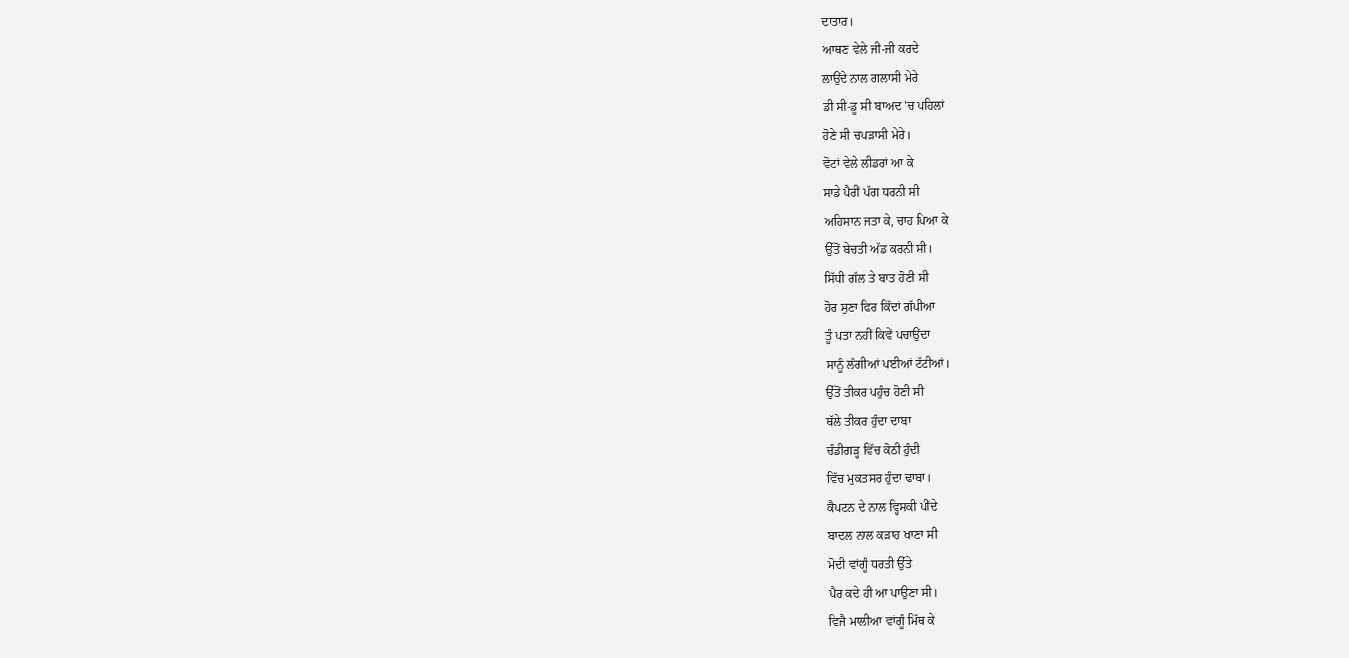ਦਾਤਾਰ।
ਆਥਣ ਵੇਲੇ ਜੀ-ਜੀ ਕਰਦੇ
ਲਾਉਂਦੇ ਨਾਲ ਗਲਾਸੀ ਮੇਰੇ
ਡੀ ਸੀ-ਡੂ ਸੀ ਬਾਅਦ 'ਚ ਪਹਿਲਾਂ
ਹੋਣੇ ਸੀ ਚਪੜਾਸੀ ਮੇਰੇ।
ਵੋਟਾਂ ਵੇਲੇ ਲੀਡਰਾਂ ਆ ਕੇ
ਸਾਡੇ ਪੈਰੀਂ ਪੱਗ ਧਰਨੀ ਸੀ
ਅਹਿਸਾਨ ਜਤਾ ਕੇ, ਚਾਹ ਪਿਆ ਕੇ
ਉੱਤੋਂ ਬੇਚਤੀ ਅੱਡ ਕਰਨੀ ਸੀ।
ਸਿੱਧੀ ਗੱਲ ਤੇ ਬਾਤ ਹੋਣੀ ਸੀ
ਹੋਰ ਸੁਣਾ ਫਿਰ ਕਿੱਦਾਂ ਗੱਪੀਆ
ਤੂੰ ਪਤਾ ਨਹੀਂ ਕਿਵੇਂ ਪਚਾਉਂਦਾ
ਸਾਨੂੰ ਲੱਗੀਆਂ ਪਈਆਂ ਟੱਟੀਆਂ।
ਉੱਤੋਂ ਤੀਕਰ ਪਹੁੰਚ ਹੋਣੀ ਸੀ
ਥੱਲੇ ਤੀਕਰ ਹੁੰਦਾ ਦਾਬਾ
ਚੰਡੀਗੜ੍ਹ ਵਿੱਚ ਕੋਠੀ ਹੁੰਦੀ
ਵਿੱਚ ਮੁਕਤਸਰ ਹੁੰਦਾ ਢਾਬਾ।
ਕੈਪਟਨ ਦੇ ਨਾਲ ਵ੍ਹਿਸਕੀ ਪੀਂਦੇ
ਬਾਦਲ ਨਾਲ ਕੜਾਹ ਖਾਣਾ ਸੀ
ਮੋਦੀ ਵਾਂਗੂੰ ਧਰਤੀ ਉੱਤੇ
ਪੈਰ ਕਦੇ ਹੀ ਆ ਪਾਉਣਾ ਸੀ।
ਵਿਜੈ ਮਾਲੀਆ ਵਾਂਗੂੰ ਮਿੱਥ ਕੇ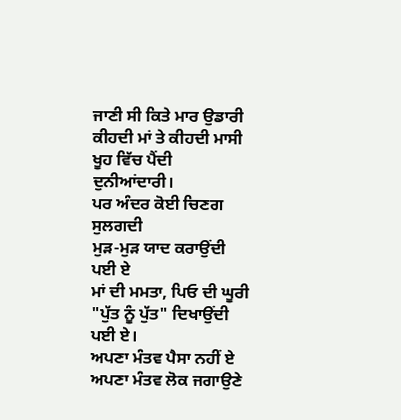ਜਾਣੀ ਸੀ ਕਿਤੇ ਮਾਰ ਉਡਾਰੀ
ਕੀਹਦੀ ਮਾਂ ਤੇ ਕੀਹਦੀ ਮਾਸੀ
ਖੂਹ ਵਿੱਚ ਪੈਂਦੀ ਦੁਨੀਆਂਦਾਰੀ।
ਪਰ ਅੰਦਰ ਕੋਈ ਚਿਣਗ ਸੁਲਗਦੀ
ਮੁੜ-ਮੁੜ ਯਾਦ ਕਰਾਉਂਦੀ ਪਈ ਏ
ਮਾਂ ਦੀ ਮਮਤਾ, ਪਿਓ ਦੀ ਘੂਰੀ
"ਪੁੱਤ ਨੂੰ ਪੁੱਤ" ਦਿਖਾਉਂਦੀ ਪਈ ਏ।
ਅਪਣਾ ਮੰਤਵ ਪੈਸਾ ਨਹੀਂ ਏ
ਅਪਣਾ ਮੰਤਵ ਲੋਕ ਜਗਾਉਣੇ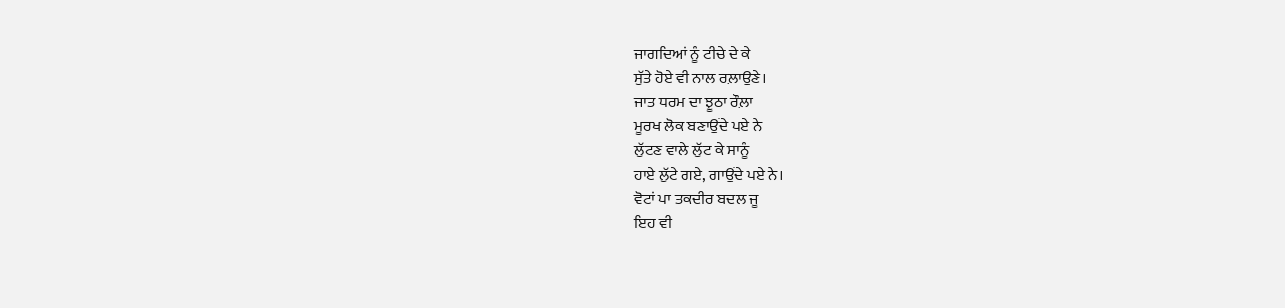ਜਾਗਦਿਆਂ ਨੂੰ ਟੀਚੇ ਦੇ ਕੇ
ਸੁੱਤੇ ਹੋਏ ਵੀ ਨਾਲ ਰਲ਼ਾਉਣੇ।
ਜਾਤ ਧਰਮ ਦਾ ਝੂਠਾ ਰੌਲ਼ਾ
ਮੂਰਖ ਲੋਕ ਬਣਾਉਂਦੇ ਪਏ ਨੇ
ਲੁੱਟਣ ਵਾਲੇ ਲੁੱਟ ਕੇ ਸਾਨੂੰ
ਹਾਏ ਲੁੱਟੇ ਗਏ, ਗਾਉਂਦੇ ਪਏ ਨੇ।
ਵੋਟਾਂ ਪਾ ਤਕਦੀਰ ਬਦਲ ਜੂ
ਇਹ ਵੀ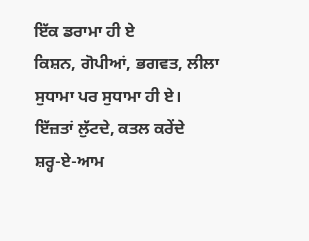ਇੱਕ ਡਰਾਮਾ ਹੀ ਏ
ਕਿਸ਼ਨ, ਗੋਪੀਆਂ, ਭਗਵਤ, ਲੀਲਾ
ਸੁਧਾਮਾ ਪਰ ਸੁਧਾਮਾ ਹੀ ਏ।
ਇੱਜ਼ਤਾਂ ਲੁੱਟਦੇ, ਕਤਲ ਕਰੇਂਦੇ
ਸ਼ਰ੍ਹ-ਏ-ਆਮ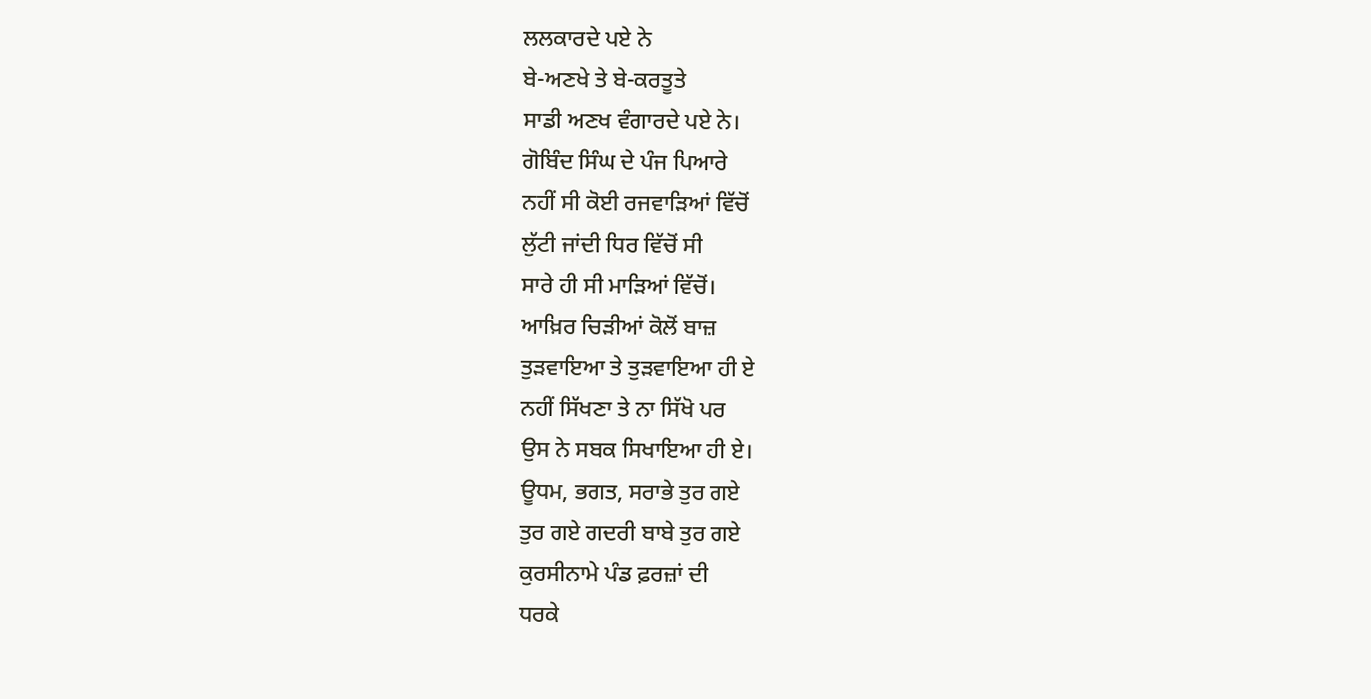ਲਲਕਾਰਦੇ ਪਏ ਨੇ
ਬੇ-ਅਣਖੇ ਤੇ ਬੇ-ਕਰਤੂਤੇ
ਸਾਡੀ ਅਣਖ ਵੰਗਾਰਦੇ ਪਏ ਨੇ।
ਗੋਬਿੰਦ ਸਿੰਘ ਦੇ ਪੰਜ ਪਿਆਰੇ
ਨਹੀਂ ਸੀ ਕੋਈ ਰਜਵਾੜਿਆਂ ਵਿੱਚੋਂ
ਲੁੱਟੀ ਜਾਂਦੀ ਧਿਰ ਵਿੱਚੋਂ ਸੀ
ਸਾਰੇ ਹੀ ਸੀ ਮਾੜਿਆਂ ਵਿੱਚੋਂ।
ਆਖ਼ਿਰ ਚਿੜੀਆਂ ਕੋਲੋਂ ਬਾਜ਼
ਤੁੜਵਾਇਆ ਤੇ ਤੁੜਵਾਇਆ ਹੀ ਏ
ਨਹੀਂ ਸਿੱਖਣਾ ਤੇ ਨਾ ਸਿੱਖੋ ਪਰ
ਉਸ ਨੇ ਸਬਕ ਸਿਖਾਇਆ ਹੀ ਏ।
ਊਧਮ, ਭਗਤ, ਸਰਾਭੇ ਤੁਰ ਗਏ
ਤੁਰ ਗਏ ਗਦਰੀ ਬਾਬੇ ਤੁਰ ਗਏ
ਕੁਰਸੀਨਾਮੇ ਪੰਡ ਫ਼ਰਜ਼ਾਂ ਦੀ
ਧਰਕੇ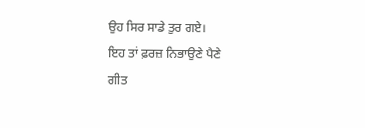ਉਹ ਸਿਰ ਸਾਡੇ ਤੁਰ ਗਏ।
ਇਹ ਤਾਂ ਫ਼ਰਜ਼ ਨਿਭਾਉਣੇ ਪੈਣੇ
ਗੀਤ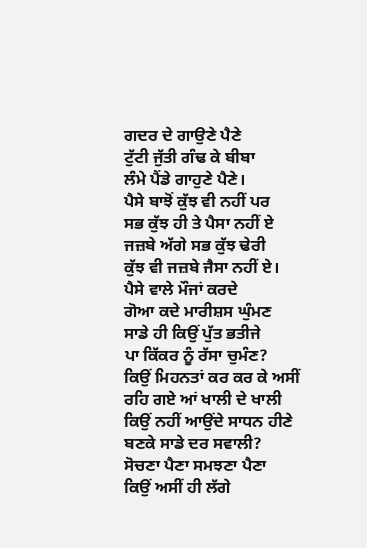ਗਦਰ ਦੇ ਗਾਉਣੇ ਪੈਣੇ
ਟੁੱਟੀ ਜੁੱਤੀ ਗੰਢ ਕੇ ਬੀਬਾ
ਲੰਮੇ ਪੈਂਡੇ ਗਾਹੁਣੇ ਪੈਣੇ।
ਪੈਸੇ ਬਾਝੋਂ ਕੁੱਝ ਵੀ ਨਹੀਂ ਪਰ
ਸਭ ਕੁੱਝ ਹੀ ਤੇ ਪੈਸਾ ਨਹੀਂ ਏ
ਜਜ਼ਬੇ ਅੱਗੇ ਸਭ ਕੁੱਝ ਢੇਰੀ
ਕੁੱਝ ਵੀ ਜਜ਼ਬੇ ਜੈਸਾ ਨਹੀਂ ਏ।
ਪੈਸੇ ਵਾਲੇ ਮੌਜਾਂ ਕਰਦੇ
ਗੋਆ ਕਦੇ ਮਾਰੀਸ਼ਸ ਘੁੰਮਣ
ਸਾਡੇ ਹੀ ਕਿਉਂ ਪੁੱਤ ਭਤੀਜੇ
ਪਾ ਕਿੱਕਰ ਨੂੰ ਰੱਸਾ ਚੁਮੰਣ?
ਕਿਉਂ ਮਿਹਨਤਾਂ ਕਰ ਕਰ ਕੇ ਅਸੀਂ
ਰਹਿ ਗਏ ਆਂ ਖਾਲੀ ਦੇ ਖਾਲੀ
ਕਿਉਂ ਨਹੀਂ ਆਉਂਦੇ ਸਾਧਨ ਹੀਣੇ
ਬਣਕੇ ਸਾਡੇ ਦਰ ਸਵਾਲੀ?
ਸੋਚਣਾ ਪੈਣਾ ਸਮਝਣਾ ਪੈਣਾ
ਕਿਉਂ ਅਸੀਂ ਹੀ ਲੱਗੇ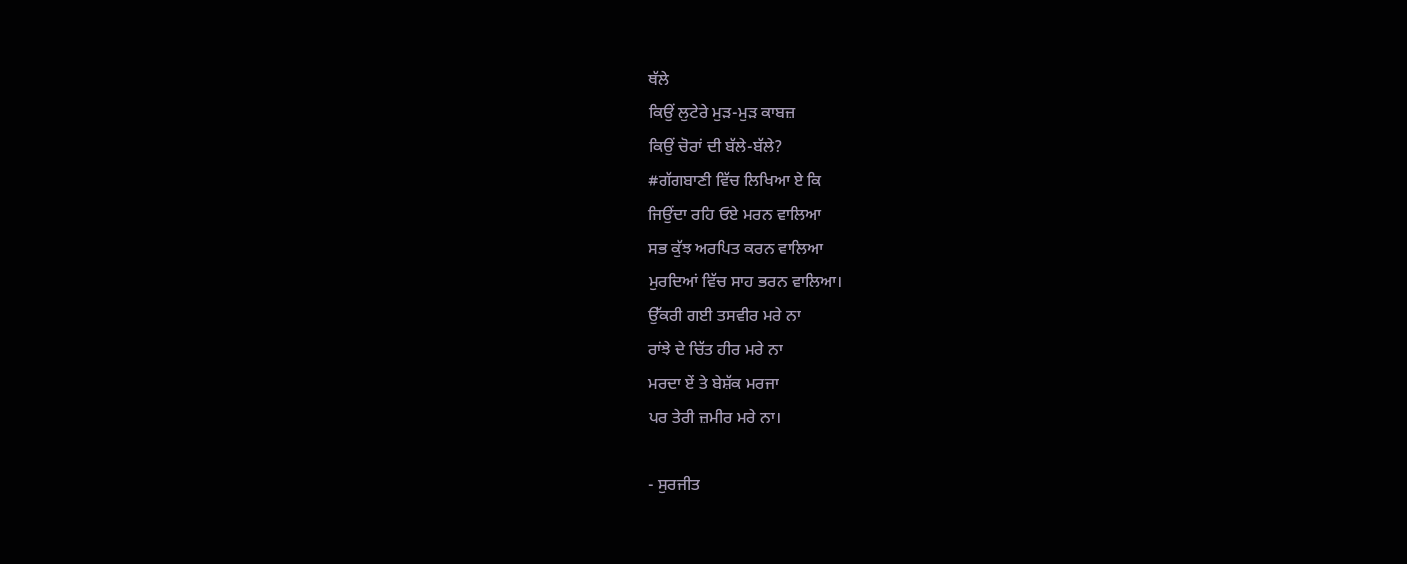ਥੱਲੇ
ਕਿਉਂ ਲੁਟੇਰੇ ਮੁੜ-ਮੁੜ ਕਾਬਜ਼
ਕਿਉਂ ਚੋਰਾਂ ਦੀ ਬੱਲੇ-ਬੱਲੇ?
#ਗੱਗਬਾਣੀ ਵਿੱਚ ਲਿਖਿਆ ਏ ਕਿ
ਜਿਉਂਦਾ ਰਹਿ ਓਏ ਮਰਨ ਵਾਲਿਆ
ਸਭ ਕੁੱਝ ਅਰਪਿਤ ਕਰਨ ਵਾਲਿਆ
ਮੁਰਦਿਆਂ ਵਿੱਚ ਸਾਹ ਭਰਨ ਵਾਲਿਆ।
ਉੱਕਰੀ ਗਈ ਤਸਵੀਰ ਮਰੇ ਨਾ
ਰਾਂਝੇ ਦੇ ਚਿੱਤ ਹੀਰ ਮਰੇ ਨਾ
ਮਰਦਾ ਏਂ ਤੇ ਬੇਸ਼ੱਕ ਮਰਜਾ
ਪਰ ਤੇਰੀ ਜ਼ਮੀਰ ਮਰੇ ਨਾ।

- ਸੁਰਜੀਤ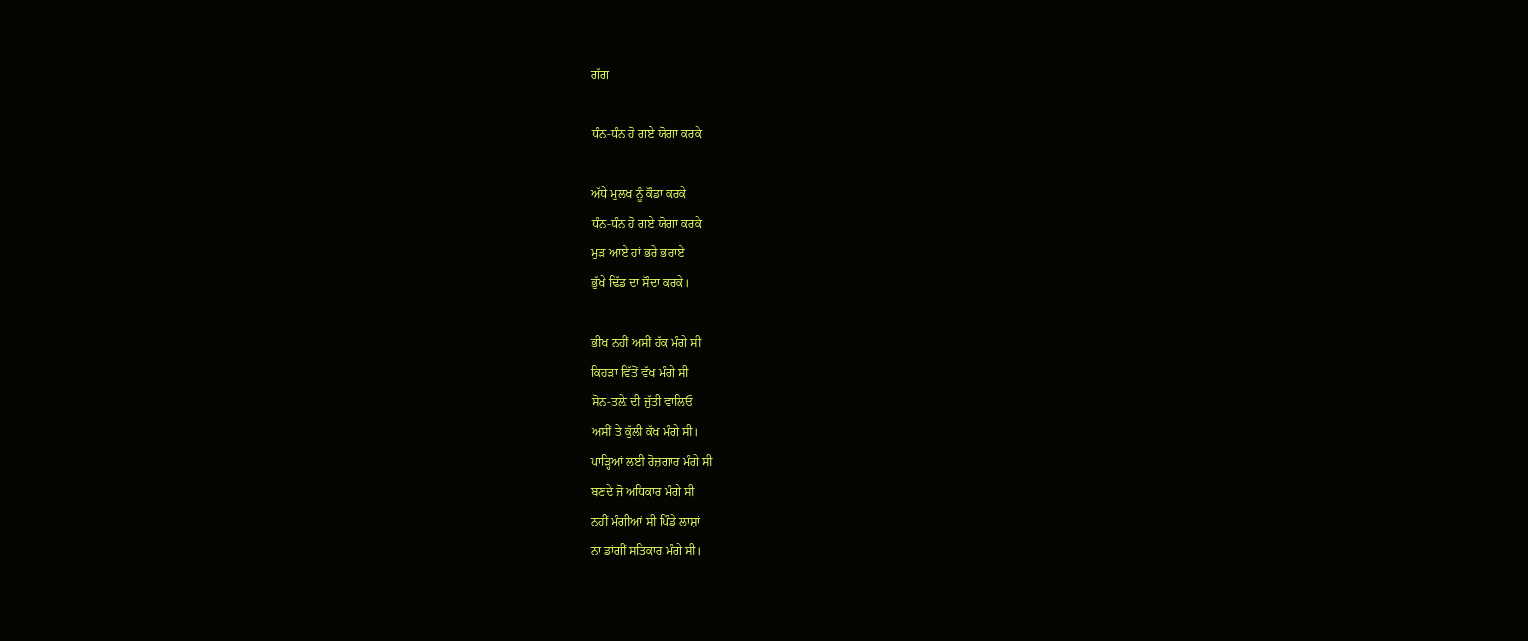ਗੱਗ

ਧੰਨ-ਧੰਨ ਹੋ ਗਏ ਯੋਗਾ ਕਰਕੇ

ਅੱਧੇ ਮੁਲਖ ਨੂੰ ਕੌਡਾ ਕਰਕੇ
ਧੰਨ-ਧੰਨ ਹੋ ਗਏ ਯੋਗਾ ਕਰਕੇ
ਮੁੜ ਆਏ ਹਾਂ ਭਰੇ ਭਰਾਏ
ਭੁੱਖੇ ਢਿੱਡ ਦਾ ਸੌਦਾ ਕਰਕੇ।

ਭੀਖ ਨਹੀਂ ਅਸੀਂ ਹੱਕ ਮੰਗੇ ਸੀ
ਕਿਹੜਾ ਵਿੱਤੋਂ ਵੱਖ ਮੰਗੇ ਸੀ
ਸੋਨ-ਤਲ਼ੇ ਦੀ ਜੁੱਤੀ ਵਾਲਿਓ
ਅਸੀਂ ਤੇ ਕੁੱਲੀ ਕੱਖ ਮੰਗੇ ਸੀ।
ਪਾੜ੍ਹਿਆਂ ਲਈ ਰੋਜ਼ਗਾਰ ਮੰਗੇ ਸੀ
ਬਣਦੇ ਜੋ ਅਧਿਕਾਰ ਮੰਗੇ ਸੀ
ਨਹੀਂ ਮੰਗੀਆਂ ਸੀ ਪਿੰਡੇ ਲਾਸ਼ਾਂ
ਨਾ ਡਾਂਗੀਂ ਸਤਿਕਾਰ ਮੰਗੇ ਸੀ।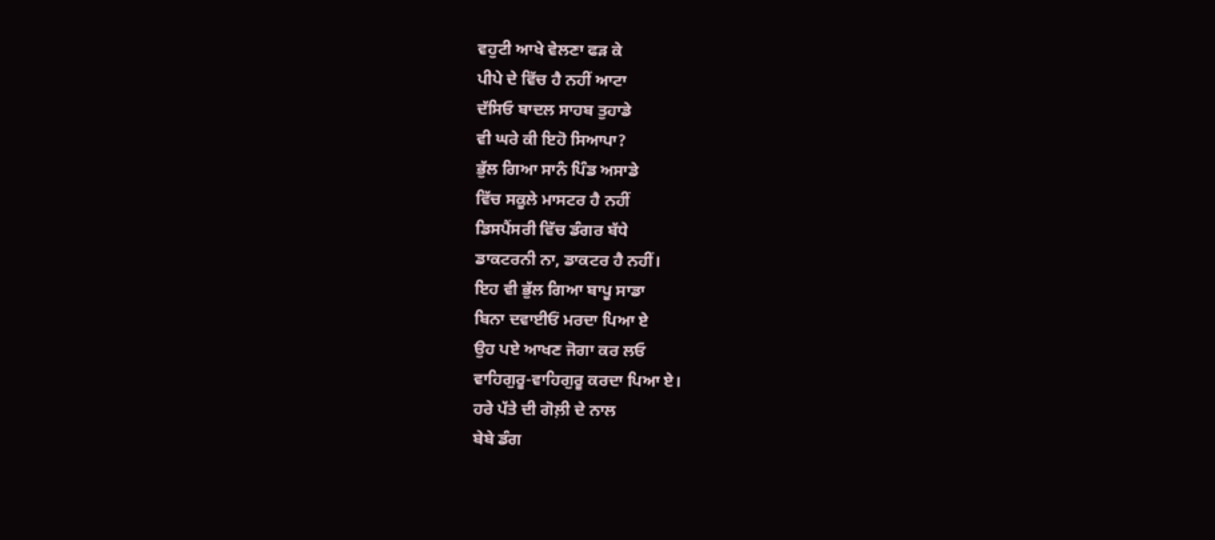ਵਹੁਟੀ ਆਖੇ ਵੇਲਣਾ ਫੜ ਕੇ
ਪੀਪੇ ਦੇ ਵਿੱਚ ਹੈ ਨਹੀਂ ਆਟਾ
ਦੱਸਿਓ ਬਾਦਲ ਸਾਹਬ ਤੁਹਾਡੇ
ਵੀ ਘਰੇ ਕੀ ਇਹੋ ਸਿਆਪਾ?
ਭੁੱਲ ਗਿਆ ਸਾਨੰ ਪਿੰਡ ਅਸਾਡੇ
ਵਿੱਚ ਸਕੂਲੇ ਮਾਸਟਰ ਹੈ ਨਹੀਂ
ਡਿਸਪੈਂਸਰੀ ਵਿੱਚ ਡੰਗਰ ਬੱਧੇ
ਡਾਕਟਰਨੀ ਨਾ, ਡਾਕਟਰ ਹੈ ਨਹੀਂ।
ਇਹ ਵੀ ਭੁੱਲ ਗਿਆ ਬਾਪੂ ਸਾਡਾ
ਬਿਨਾ ਦਵਾਈਓਂ ਮਰਦਾ ਪਿਆ ਏ
ਉਹ ਪਏ ਆਖਣ ਜੋਗਾ ਕਰ ਲਓ
ਵਾਹਿਗੁਰੂ-ਵਾਹਿਗੁਰੂ ਕਰਦਾ ਪਿਆ ਏ।
ਹਰੇ ਪੱਤੇ ਦੀ ਗੋਲ਼ੀ ਦੇ ਨਾਲ
ਬੇਬੇ ਡੰਗ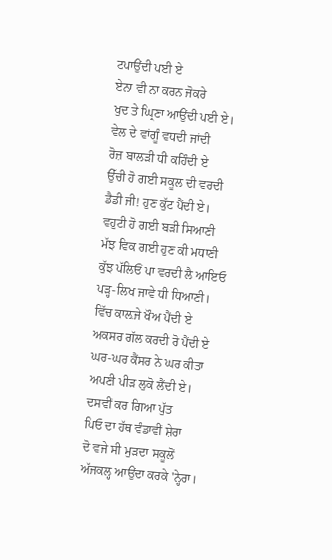ਟਪਾਉਂਦੀ ਪਈ ਏ
ਏਨਾ ਵੀ ਨਾ ਕਰਨ ਜੋਕਰੇ
ਖੁਦ ਤੇ ਘ੍ਰਿਣਾ ਆਉਂਦੀ ਪਈ ਏ।
ਵੇਲ ਦੇ ਵਾਂਗੂੰ ਵਧਦੀ ਜਾਂਦੀ
ਰੋਜ਼ ਬਾਲੜੀ ਧੀ ਕਹਿੰਦੀ ਏ
ਉੱਚੀ ਹੋ ਗਈ ਸਕੂਲ ਦੀ ਵਰਦੀ
ਡੈਡੀ ਜੀ! ਹੁਣ ਕੁੱਟ ਪੈਂਦੀ ਏ।
ਵਹੁਟੀ ਹੋ ਗਈ ਬੜੀ ਸਿਆਣੀ
ਮੱਝ ਵਿਕ ਗਈ ਹੁਣ ਕੀ ਮਧਾਣੀ
ਕੁੱਝ ਪੱਲਿਓਂ ਪਾ ਵਰਦੀ ਲੈ ਆਇਓ
ਪੜ੍ਹ-ਲਿਖ ਜਾਵੇ ਧੀ ਧਿਆਣੀ।
ਵਿੱਚ ਕਾਲ਼ਜੇ ਖੌਅ ਪੈਂਦੀ ਏ
ਅਕਸਰ ਗੱਲ ਕਰਦੀ ਰੋ ਪੈਂਦੀ ਏ
ਘਰ-ਘਰ ਕੈਂਸਰ ਨੇ ਘਰ ਕੀਤਾ
ਅਪਣੀ ਪੀੜ ਲੁਕੋ ਲੈਂਦੀ ਏ।
ਦਸਵੀਂ ਕਰ ਗਿਆ ਪੁੱਤ
ਪਿਓ ਦਾ ਹੱਥ ਵੰਡਾਵੀਂ ਸ਼ੇਰਾ
ਦੋ ਵਜੇ ਸੀ ਮੁੜਦਾ ਸਕੂਲੋਂ
ਅੱਜਕਲ੍ਹ ਆਉਂਦਾ ਕਰਕੇ 'ਨ੍ਹੇਰਾ।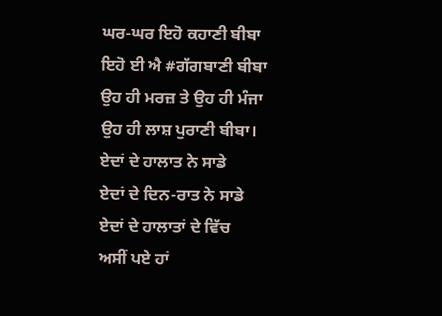ਘਰ-ਘਰ ਇਹੋ ਕਹਾਣੀ ਬੀਬਾ
ਇਹੋ ਈ ਐ #ਗੱਗਬਾਣੀ ਬੀਬਾ
ਉਹ ਹੀ ਮਰਜ਼ ਤੇ ਉਹ ਹੀ ਮੰਜਾ
ਉਹ ਹੀ ਲਾਸ਼ ਪੁਰਾਣੀ ਬੀਬਾ।
ਏਦਾਂ ਦੇ ਹਾਲਾਤ ਨੇ ਸਾਡੇ
ਏਦਾਂ ਦੇ ਦਿਨ-ਰਾਤ ਨੇ ਸਾਡੇ
ਏਦਾਂ ਦੇ ਹਾਲਾਤਾਂ ਦੇ ਵਿੱਚ
ਅਸੀਂ ਪਏ ਹਾਂ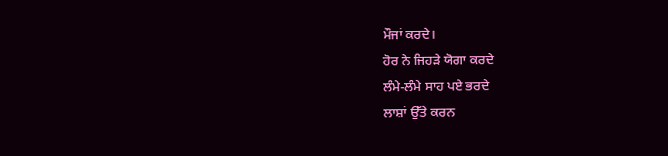ਮੌਜਾਂ ਕਰਦੇ।
ਹੋਰ ਨੇ ਜਿਹੜੇ ਯੋਗਾ ਕਰਦੇ
ਲੰਮੇ-ਲੰਮੇ ਸਾਹ ਪਏ ਭਰਦੇ
ਲਾਸ਼ਾਂ ਉੱਤੇ ਕਰਨ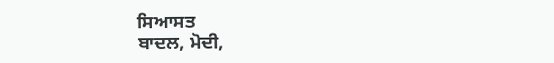ਸਿਆਸਤ
ਬਾਦਲ, ਮੋਦੀ,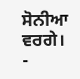ਸੋਨੀਆ ਵਰਗੇ।
-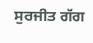ਸੁਰਜੀਤ ਗੱਗ